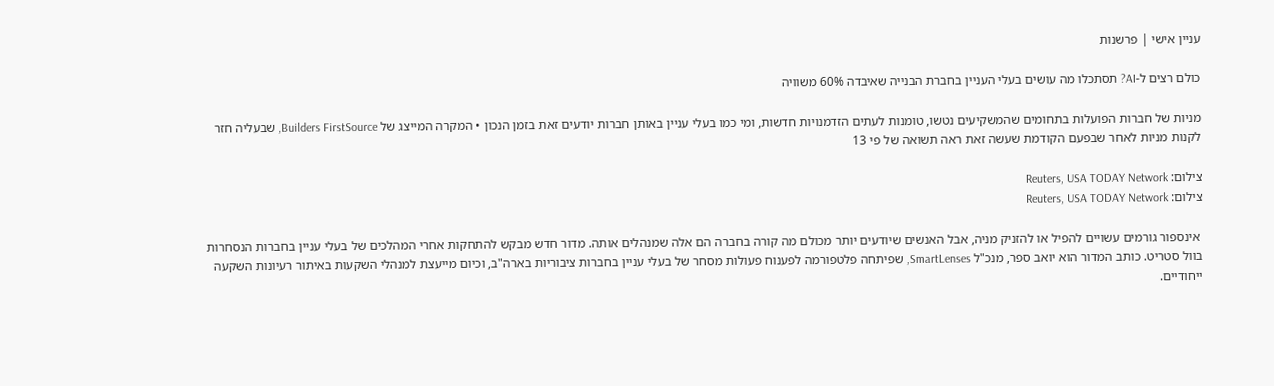עניין אישי | פרשנות

כולם רצים ל-AI? תסתכלו מה עושים בעלי העניין בחברת הבנייה שאיבדה 60% משוויה

מניות של חברות הפועלות בתחומים שהמשקיעים נטשו, טומנות לעתים הזדמנויות חדשות, ומי כמו בעלי עניין באותן חברות יודעים זאת בזמן הנכון • המקרה המייצג של Builders FirstSource, שבעליה חזר לקנות מניות לאחר שבפעם הקודמת שעשה זאת ראה תשואה של פי 13

צילום: Reuters, USA TODAY Network
צילום: Reuters, USA TODAY Network

 אינספור גורמים עשויים להפיל או להזניק מניה, אבל האנשים שיודעים יותר מכולם מה קורה בחברה הם אלה שמנהלים אותה. מדור חדש מבקש להתחקות אחרי המהלכים של בעלי עניין בחברות הנסחרות בוול סטריט. כותב המדור הוא יואב ספר, מנכ"ל SmartLenses, שפיתחה פלטפורמה לפענוח פעולות מסחר של בעלי עניין בחברות ציבוריות בארה"ב, וכיום מייעצת למנהלי השקעות באיתור רעיונות השקעה ייחודיים.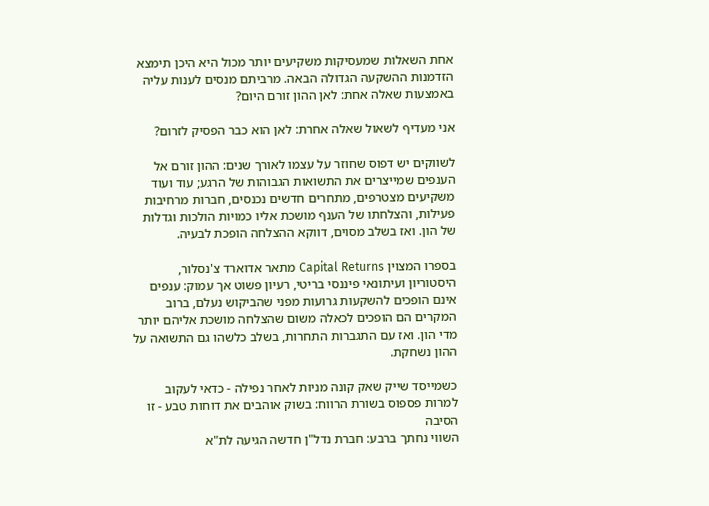אחת השאלות שמעסיקות משקיעים יותר מכול היא היכן תימצא הזדמנות ההשקעה הגדולה הבאה. מרביתם מנסים לענות עליה באמצעות שאלה אחת: לאן ההון זורם היום?

אני מעדיף לשאול שאלה אחרת: לאן הוא כבר הפסיק לזרום?

לשווקים יש דפוס שחוזר על עצמו לאורך שנים: ההון זורם אל הענפים שמייצרים את התשואות הגבוהות של הרגע; עוד ועוד משקיעים מצטרפים, מתחרים חדשים נכנסים, חברות מרחיבות פעילות, והצלחתו של הענף מושכת אליו כמויות הולכות וגדלות של הון. ואז בשלב מסוים, דווקא ההצלחה הופכת לבעיה.

בספרו המצוין Capital Returns מתאר אדוארד צ'נסלור, היסטוריון ועיתונאי פיננסי בריטי, רעיון פשוט אך עמוק: ענפים אינם הופכים להשקעות גרועות מפני שהביקוש נעלם, ברוב המקרים הם הופכים לכאלה משום שהצלחה מושכת אליהם יותר מדי הון. ואז עם התגברות התחרות, בשלב כלשהו גם התשואה על ההון נשחקת.

כשמייסד שייק שאק קונה מניות לאחר נפילה - כדאי לעקוב
למרות פספוס בשורת הרווח: בשוק אוהבים את דוחות טבע - זו הסיבה
השווי נחתך ברבע: חברת נדל"ן חדשה הגיעה לת"א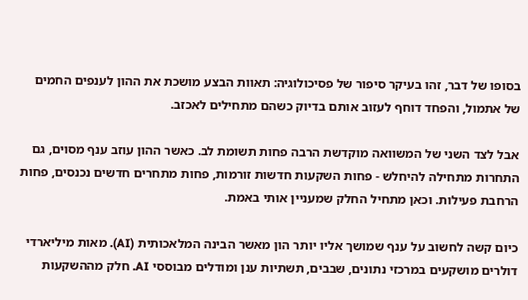בסופו של דבר, זהו בעיקר סיפור של פסיכולוגיה: תאוות הבצע מושכת את ההון לענפים החמים של אתמול, והפחד דוחף לעזוב אותם בדיוק כשהם מתחילים לאכזב.

אבל לצד השני של המשוואה מוקדשת הרבה פחות תשומת לב. כאשר ההון עוזב ענף מסוים, גם התחרות מתחילה להיחלש - פחות השקעות חדשות זורמות, פחות מתחרים חדשים נכנסים, פחות הרחבת פעילות. וכאן מתחיל החלק שמעניין אותי באמת.

כיום קשה לחשוב על ענף שמושך אליו יותר הון מאשר הבינה המלאכותית (AI). מאות מיליארדי דולרים מושקעים במרכזי נתונים, שבבים, תשתיות ענן ומודלים מבוססי AI. חלק מההשקעות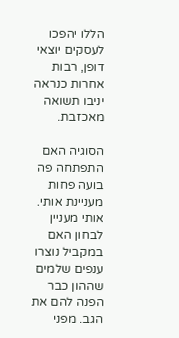הללו יהפכו לעסקים יוצאי דופן, רבות אחרות כנראה יניבו תשואה מאכזבת.

הסוגיה האם התפתחה פה בועה פחות מעניינת אותי. אותי מעניין לבחון האם במקביל נוצרו ענפים שלמים שההון כבר הפנה להם את הגב. מפני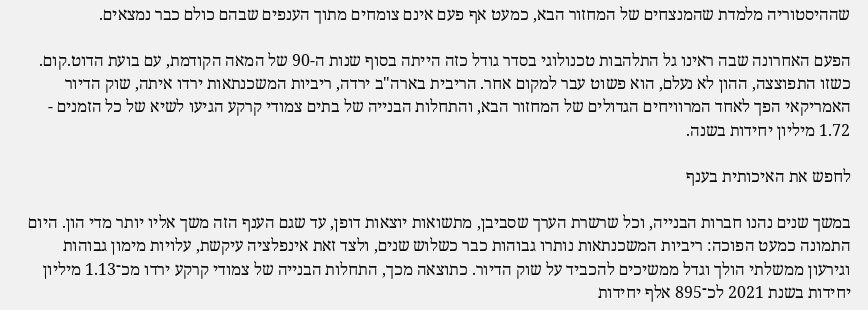שההיסטוריה מלמדת שהמנצחים של המחזור הבא, כמעט אף פעם אינם צומחים מתוך הענפים שבהם כולם כבר נמצאים.

הפעם האחרונה שבה ראינו גל התלהבות טכנולוגי בסדר גודל כזה הייתה בסוף שנות ה-90 של המאה הקודמת, עם בועת הדוט.קום. כשזו התפוצצה, ההון לא נעלם, הוא פשוט עבר למקום אחר. הריבית בארה"ב ירדה, ריביות המשכנתאות ירדו איתה, שוק הדיור האמריקאי הפך לאחד המרוויחים הגדולים של המחזור הבא, והתחלות הבנייה של בתים צמודי קרקע הגיעו לשיא של כל הזמנים - 1.72 מיליון יחידות בשנה.

לחפש את האיכותית בענף

במשך שנים נהנו חברות הבנייה, וכל שרשרת הערך שסביבן, מתשואות יוצאות דופן, עד שגם הענף הזה משך אליו יותר מדי הון. היום התמונה כמעט הפוכה: ריביות המשכנתאות נותרו גבוהות כבר כשלוש שנים, ולצד זאת אינפלציה עיקשת, עלויות מימון גבוהות וגירעון ממשלתי הולך וגדל ממשיכים להכביד על שוק הדיור. כתוצאה מכך, התחלות הבנייה של צמודי קרקע ירדו מכ־1.13 מיליון יחידות בשנת 2021 לכ־895 אלף יחידות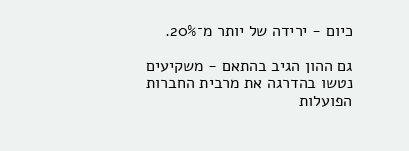כיום - ירידה של יותר מ־20%.

גם ההון הגיב בהתאם - משקיעים נטשו בהדרגה את מרבית החברות הפועלות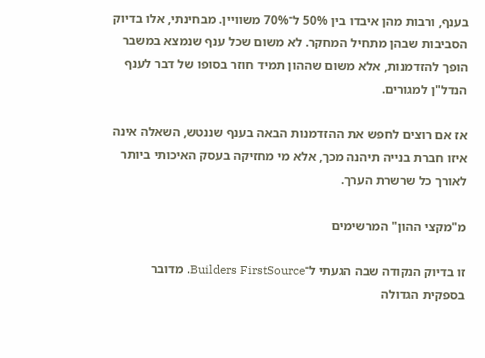בענף, ורבות מהן איבדו בין 50% ל־70% משוויין. מבחינתי, אלו בדיוק הסביבות שבהן מתחיל המחקר. לא משום שכל ענף שנמצא במשבר הופך להזדמנות, אלא משום שההון תמיד חוזר בסופו של דבר לענף הנדל"ן למגורים.

אז אם רוצים לחפש את ההזדמנות הבאה בענף שננטש, השאלה אינה איזו חברת בנייה תיהנה מכך, אלא מי מחזיקה בעסק האיכותי ביותר לאורך כל שרשרת הערך.

מ"מקצי ההון" המרשימים

זו בדיוק הנקודה שבה הגעתי ל־Builders FirstSource. מדובר בספקית הגדולה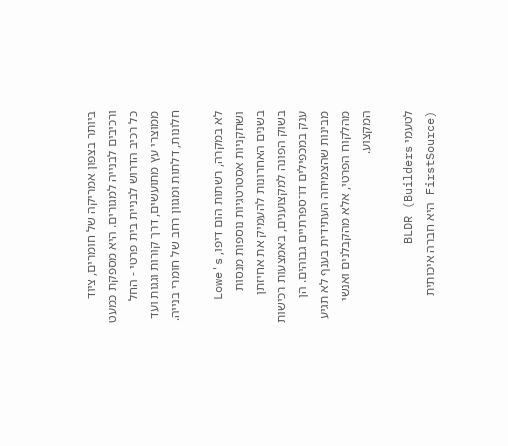ביותר בצפון אמריקה של חומרים, ציוד ורכיבים לבנייה למגורים. היא מספקת כמעט כל רכיב הדרוש לבניית בית פרטי - החל ממוצרי עץ מתועשים, דרך קורות וגגות ועד חלונות, דלתות ומגוון רחב של חומרי בנייה.

לא במקרה, רשתות הום דיפו, Lowe's ושחקניות אסטרטגיות נוספות מנסות בשנים האחרונות להעמיק את אחיזתן בשוק הפונה למקצוענים, באמצעות רכישות ענק במכפילים דו־ספרתיים גבוהים. הן מבינות שהצמיחה העתידית בענף לא תגיע מהלקוח הפרטי, אלא מהקבלנים ואנשי המקצוע.

לטעמי BLDR (Builders FirstSource) היא חברה איכותית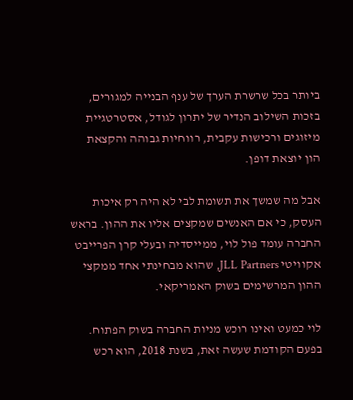ביותר בכל שרשרת הערך של ענף הבנייה למגורים, בזכות השילוב הנדיר של יתרון לגודל, אסטרטגיית מיזוגים ורכישות עקבית, רווחיות גבוהה והקצאת הון יוצאת דופן.

אבל מה שמשך את תשומת לבי לא היה רק איכות העסק, כי אם האנשים שמקצים אליו את ההון. בראש החברה עומד פול לוי, ממייסדיה ובעלי קרן הפרייבט אקוויטי JLL Partners, שהוא מבחינתי אחד ממקצי ההון המרשימים בשוק האמריקאי.

לוי כמעט ואינו רוכש מניות החברה בשוק הפתוח. בפעם הקודמת שעשה זאת, בשנת 2018, הוא רכש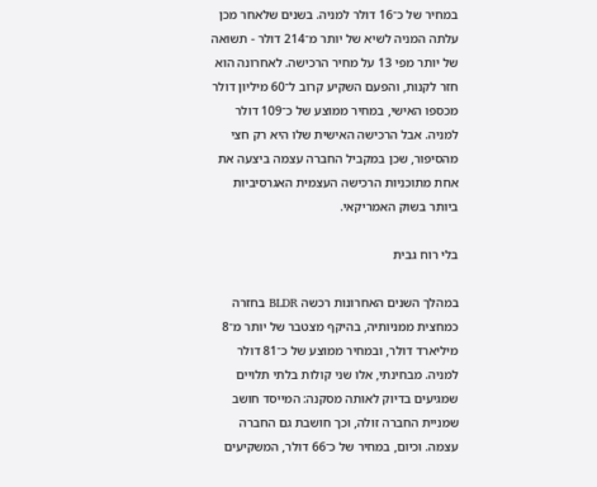במחיר של כ־16 דולר למניה. בשנים שלאחר מכן עלתה המניה לשיא של יותר מ־214 דולר - תשואה של יותר מפי 13 על מחיר הרכישה. לאחרונה הוא חזר לקנות, והפעם השקיע קרוב ל־60 מיליון דולר מכספו האישי, במחיר ממוצע של כ־109 דולר למניה. אבל הרכישה האישית שלו היא רק חצי מהסיפור, שכן במקביל החברה עצמה ביצעה את אחת מתוכניות הרכישה העצמית האגרסיביות ביותר בשוק האמריקאי.

בלי רוח גבית

במהלך השנים האחרונות רכשה BLDR בחזרה כמחצית ממניותיה, בהיקף מצטבר של יותר מ־8 מיליארד דולר, ובמחיר ממוצע של כ־81 דולר למניה. מבחינתי, אלו שני קולות בלתי תלויים שמגיעים בדיוק לאותה מסקנה: המייסד חושב שמניית החברה זולה, וכך חושבת גם החברה עצמה. וכיום, במחיר של כ־66 דולר, המשקיעים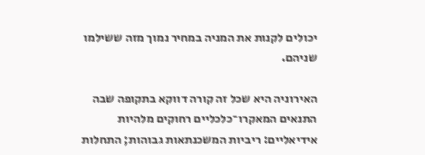יכולים לקנות את המניה במחיר נמוך מזה ששילמו שניהם.

האירוניה היא שכל זה קורה דווקא בתקופה שבה התנאים המאקרו־כלכליים רחוקים מלהיות אידיאליים: ריביות המשכנתאות גבוהות; התחלות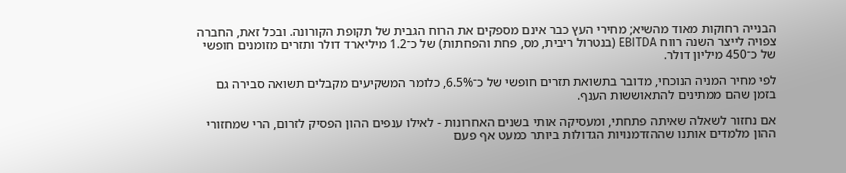הבנייה רחוקות מאוד מהשיא; מחירי העץ כבר אינם מספקים את הרוח הגבית של תקופת הקורונה. ובכל זאת, החברה צפויה לייצר השנה רווח EBITDA (בנטרול ריבית, מס, פחת והפחתות) של כ־1.2 מיליארד דולר ותזרים מזומנים חופשי של כ־450 מיליון דולר.

לפי מחיר המניה הנוכחי, מדובר בתשואת תזרים חופשי של כ־6.5%, כלומר המשקיעים מקבלים תשואה סבירה גם בזמן שהם ממתינים להתאוששות הענף.

אם נחזור לשאלה שאיתה פתחתי, ומעסיקה אותי בשנים האחרונות - לאילו ענפים ההון הפסיק לזרום, הרי שמחזורי ההון מלמדים אותנו שההזדמנויות הגדולות ביותר כמעט אף פעם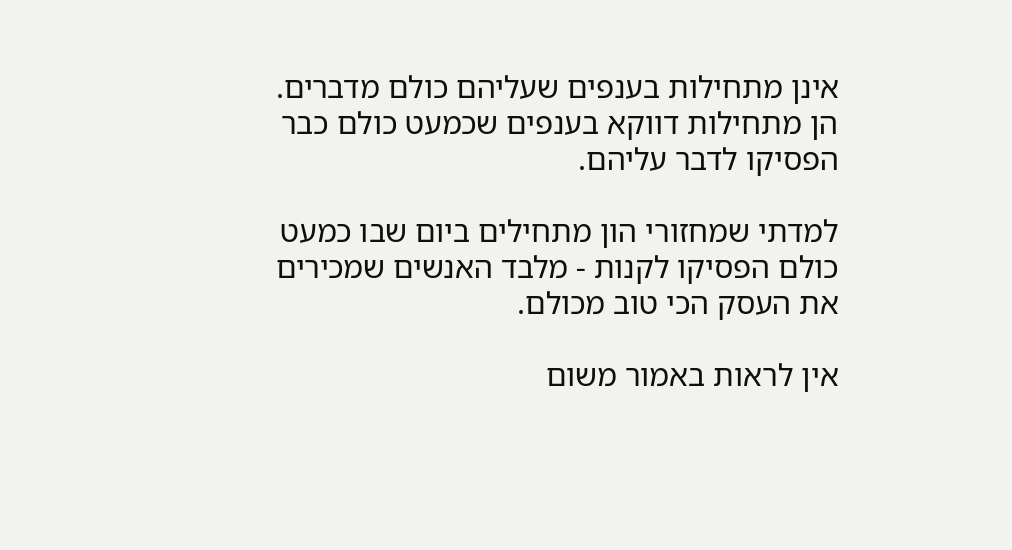אינן מתחילות בענפים שעליהם כולם מדברים. הן מתחילות דווקא בענפים שכמעט כולם כבר הפסיקו לדבר עליהם.

למדתי שמחזורי הון מתחילים ביום שבו כמעט כולם הפסיקו לקנות - מלבד האנשים שמכירים את העסק הכי טוב מכולם.

אין לראות באמור משום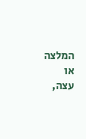המלצה או עצה,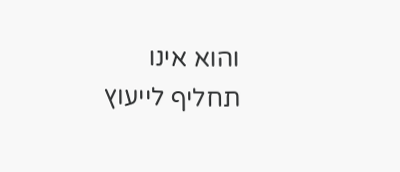והוא אינו תחליף לייעוץ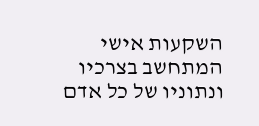השקעות אישי המתחשב בצרכיו ונתוניו של כל אדם